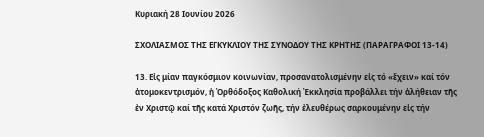Κυριακή 28 Ιουνίου 2026

ΣΧΟΛΙΑΣΜΟΣ ΤΗΣ ΕΓΚΥΚΛΙΟΥ ΤΗΣ ΣΥΝΟΔΟΥ ΤΗΣ ΚΡΗΤΗΣ (ΠΑΡΑΓΡΑΦΟΙ 13-14)

13. Εἰς μίαν παγκόσμιον κοινωνίαν, προσανατολισμένην εἰς τό «ἔχειν» καί τόν ἀτομοκεντρισμόν, ἡ Ὀρθόδοξος Καθολική Ἐκκλησία προβάλλει τήν ἀλήθειαν τῆς ἐν Χριστῷ καί τῆς κατά Χριστόν ζωῆς, τήν ἐλευθέρως σαρκουμένην εἰς τήν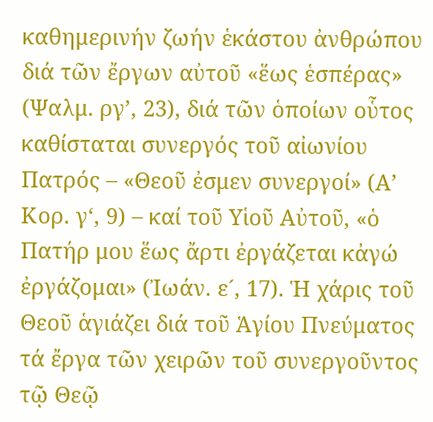καθημερινήν ζωήν ἑκάστου ἀνθρώπου διά τῶν ἔργων αὐτοῦ «ἕως ἑσπέρας» (Ψαλμ. ργ’, 23), διά τῶν ὁποίων οὗτος καθίσταται συνεργός τοῦ αἰωνίου Πατρός – «Θεοῦ ἐσμεν συνεργοί» (Α’ Κορ. γ‘, 9) – καί τοῦ Υἱοῦ Αὐτοῦ, «ὁ Πατήρ μου ἕως ἄρτι ἐργάζεται κἀγώ ἐργάζομαι» (Ἰωάν. ε´, 17). Ἡ χάρις τοῦ Θεοῦ ἁγιάζει διά τοῦ Ἁγίου Πνεύματος τά ἔργα τῶν χειρῶν τοῦ συνεργοῦντος τῷ Θεῷ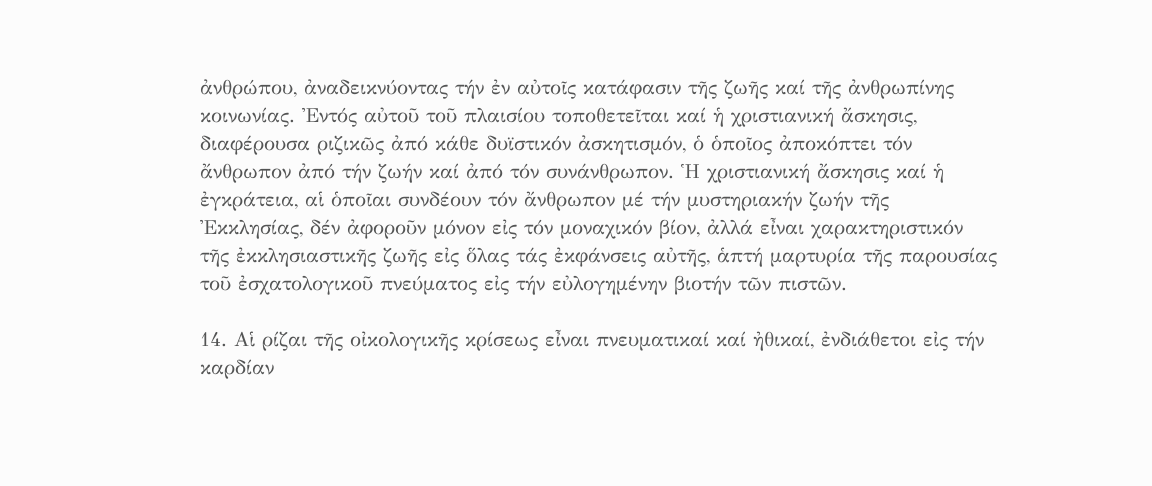ἀνθρώπου, ἀναδεικνύοντας τήν ἐν αὐτοῖς κατάφασιν τῆς ζωῆς καί τῆς ἀνθρωπίνης κοινωνίας. Ἐντός αὐτοῦ τοῦ πλαισίου τοποθετεῖται καί ἡ χριστιανική ἄσκησις, διαφέρουσα ριζικῶς ἀπό κάθε δυϊστικόν ἀσκητισμόν, ὁ ὁποῖος ἀποκόπτει τόν ἄνθρωπον ἀπό τήν ζωήν καί ἀπό τόν συνάνθρωπον. Ἡ χριστιανική ἄσκησις καί ἡ ἐγκράτεια, αἱ ὁποῖαι συνδέουν τόν ἄνθρωπον μέ τήν μυστηριακήν ζωήν τῆς Ἐκκλησίας, δέν ἀφοροῦν μόνον εἰς τόν μοναχικόν βίον, ἀλλά εἶναι χαρακτηριστικόν τῆς ἐκκλησιαστικῆς ζωῆς εἰς ὅλας τάς ἐκφάνσεις αὐτῆς, ἁπτή μαρτυρία τῆς παρουσίας τοῦ ἐσχατολογικοῦ πνεύματος εἰς τήν εὐλογημένην βιοτήν τῶν πιστῶν.

14. Αἱ ρίζαι τῆς οἰκολογικῆς κρίσεως εἶναι πνευματικαί καί ἠθικαί, ἐνδιάθετοι εἰς τήν καρδίαν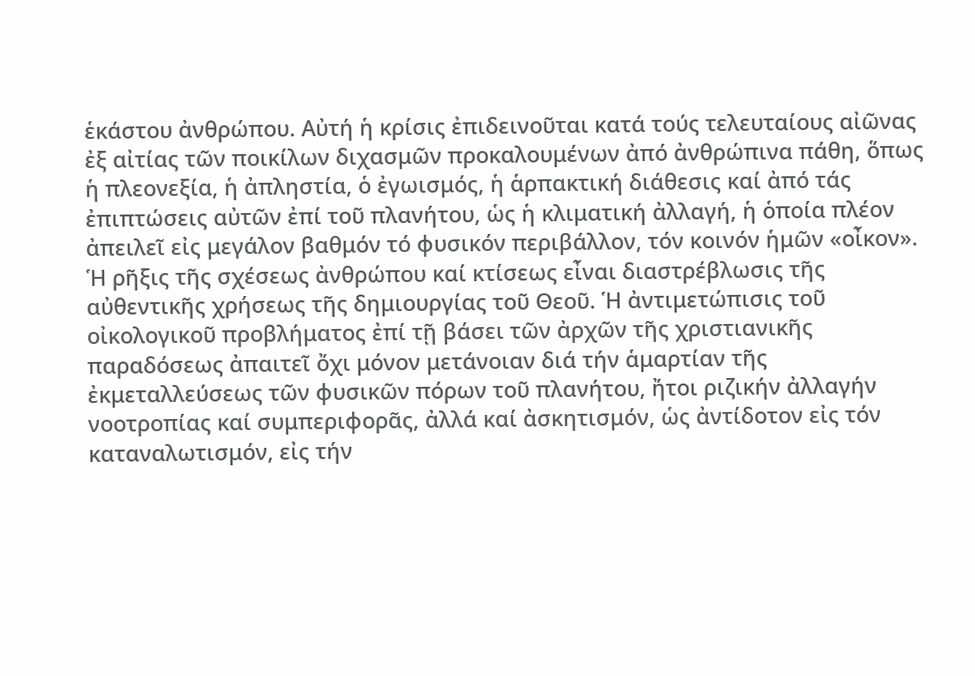ἑκάστου ἀνθρώπου. Αὐτή ἡ κρίσις ἐπιδεινοῦται κατά τούς τελευταίους αἰῶνας ἐξ αἰτίας τῶν ποικίλων διχασμῶν προκαλουμένων ἀπό ἀνθρώπινα πάθη, ὅπως ἡ πλεονεξία, ἡ ἀπληστία, ὁ ἐγωισμός, ἡ ἁρπακτική διάθεσις καί ἀπό τάς ἐπιπτώσεις αὐτῶν ἐπί τοῦ πλανήτου, ὡς ἡ κλιματική ἀλλαγή, ἡ ὁποία πλέον ἀπειλεῖ εἰς μεγάλον βαθμόν τό φυσικόν περιβάλλον, τόν κοινόν ἡμῶν «οἶκον». Ἡ ρῆξις τῆς σχέσεως ἀνθρώπου καί κτίσεως εἶναι διαστρέβλωσις τῆς αὐθεντικῆς χρήσεως τῆς δημιουργίας τοῦ Θεοῦ. Ἡ ἀντιμετώπισις τοῦ οἰκολογικοῦ προβλήματος ἐπί τῇ βάσει τῶν ἀρχῶν τῆς χριστιανικῆς παραδόσεως ἀπαιτεῖ ὄχι μόνον μετάνοιαν διά τήν ἁμαρτίαν τῆς ἐκμεταλλεύσεως τῶν φυσικῶν πόρων τοῦ πλανήτου, ἤτοι ριζικήν ἀλλαγήν νοοτροπίας καί συμπεριφορᾶς, ἀλλά καί ἀσκητισμόν, ὡς ἀντίδοτον εἰς τόν καταναλωτισμόν, εἰς τήν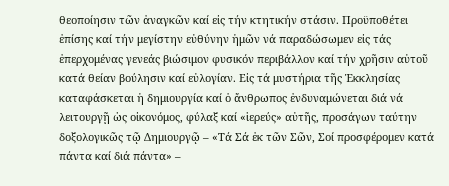θεοποίησιν τῶν ἀναγκῶν καί εἰς τήν κτητικήν στάσιν. Προϋποθέτει ἐπίσης καί τήν μεγίστην εὐθύνην ἡμῶν νά παραδώσωμεν εἰς τάς ἐπερχομένας γενεάς βιώσιμον φυσικόν περιβάλλον καί τήν χρῆσιν αὐτοῦ κατά θείαν βούλησιν καί εὐλογίαν. Εἰς τά μυστήρια τῆς Ἐκκλησίας καταφάσκεται ἡ δημιουργία καί ὁ ἄνθρωπος ἐνδυναμώνεται διά νά λειτουργῇ ὡς οἰκονόμος, φύλαξ καί «ἱερεύς» αὐτῆς, προσάγων ταύτην δοξολογικῶς τῷ Δημιουργῷ – «Τά Σά ἐκ τῶν Σῶν, Σοί προσφέρομεν κατά πάντα καί διά πάντα» –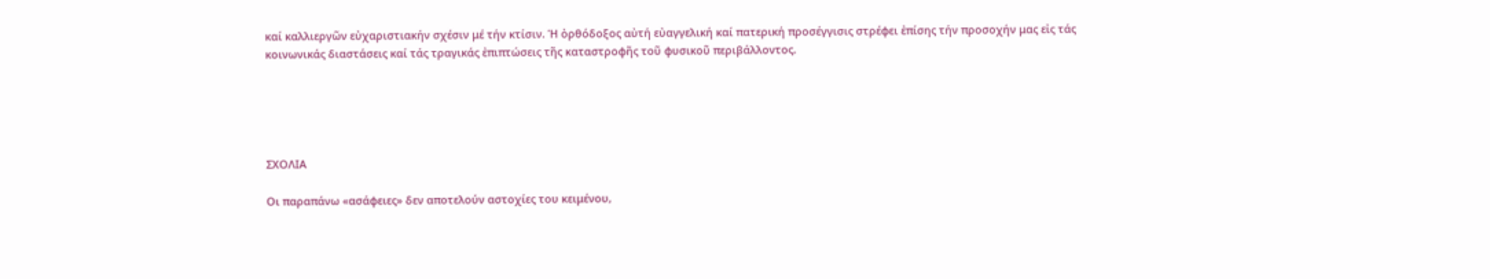καί καλλιεργῶν εὐχαριστιακήν σχέσιν μέ τήν κτίσιν. Ἡ ὀρθόδοξος αὐτή εὐαγγελική καί πατερική προσέγγισις στρέφει ἐπίσης τήν προσοχήν μας εἰς τάς κοινωνικάς διαστάσεις καί τάς τραγικάς ἐπιπτώσεις τῆς καταστροφῆς τοῦ φυσικοῦ περιβάλλοντος.





ΣΧΟΛΙΑ

Οι παραπάνω «ασάφειες» δεν αποτελούν αστοχίες του κειμένου,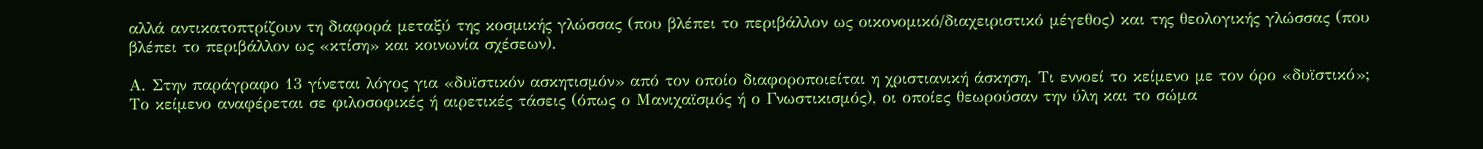αλλά αντικατοπτρίζουν τη διαφορά μεταξύ της κοσμικής γλώσσας (που βλέπει το περιβάλλον ως οικονομικό/διαχειριστικό μέγεθος) και της θεολογικής γλώσσας (που βλέπει το περιβάλλον ως «κτίση» και κοινωνία σχέσεων).

Α. Στην παράγραφο 13 γίνεται λόγος για «δυϊστικόν ασκητισμόν» από τον οποίο διαφοροποιείται η χριστιανική άσκηση. Τι εννοεί το κείμενο με τον όρο «δυϊστικό»; Το κείμενο αναφέρεται σε φιλοσοφικές ή αιρετικές τάσεις (όπως ο Μανιχαϊσμός ή ο Γνωστικισμός), οι οποίες θεωρούσαν την ύλη και το σώμα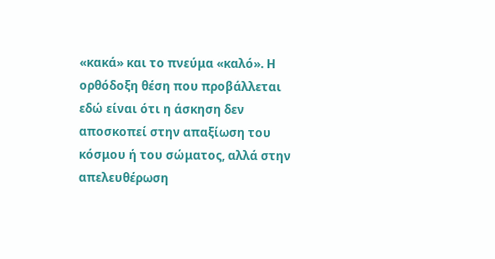«κακά» και το πνεύμα «καλό». Η ορθόδοξη θέση που προβάλλεται εδώ είναι ότι η άσκηση δεν αποσκοπεί στην απαξίωση του κόσμου ή του σώματος, αλλά στην απελευθέρωση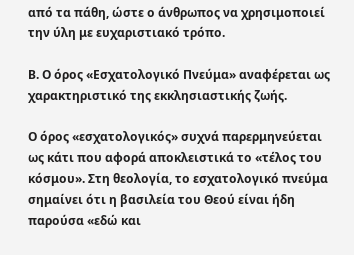από τα πάθη, ώστε ο άνθρωπος να χρησιμοποιεί την ύλη με ευχαριστιακό τρόπο.

Β. Ο όρος «Εσχατολογικό Πνεύμα» αναφέρεται ως χαρακτηριστικό της εκκλησιαστικής ζωής.

Ο όρος «εσχατολογικός» συχνά παρερμηνεύεται ως κάτι που αφορά αποκλειστικά το «τέλος του κόσμου». Στη θεολογία, το εσχατολογικό πνεύμα σημαίνει ότι η βασιλεία του Θεού είναι ήδη παρούσα «εδώ και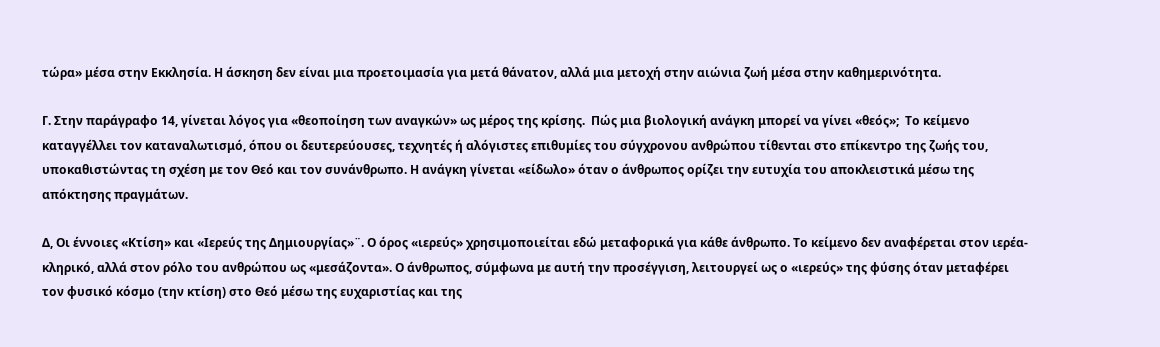τώρα» μέσα στην Εκκλησία. Η άσκηση δεν είναι μια προετοιμασία για μετά θάνατον, αλλά μια μετοχή στην αιώνια ζωή μέσα στην καθημερινότητα.

Γ. Στην παράγραφο 14, γίνεται λόγος για «θεοποίηση των αναγκών» ως μέρος της κρίσης.  Πώς μια βιολογική ανάγκη μπορεί να γίνει «θεός»;  Το κείμενο καταγγέλλει τον καταναλωτισμό, όπου οι δευτερεύουσες, τεχνητές ή αλόγιστες επιθυμίες του σύγχρονου ανθρώπου τίθενται στο επίκεντρο της ζωής του, υποκαθιστώντας τη σχέση με τον Θεό και τον συνάνθρωπο. Η ανάγκη γίνεται «είδωλο» όταν ο άνθρωπος ορίζει την ευτυχία του αποκλειστικά μέσω της απόκτησης πραγμάτων.

Δ, Οι έννοιες «Κτίση» και «Ιερεύς της Δημιουργίας»¨. Ο όρος «ιερεύς» χρησιμοποιείται εδώ μεταφορικά για κάθε άνθρωπο. Το κείμενο δεν αναφέρεται στον ιερέα-κληρικό, αλλά στον ρόλο του ανθρώπου ως «μεσάζοντα». Ο άνθρωπος, σύμφωνα με αυτή την προσέγγιση, λειτουργεί ως ο «ιερεύς» της φύσης όταν μεταφέρει τον φυσικό κόσμο (την κτίση) στο Θεό μέσω της ευχαριστίας και της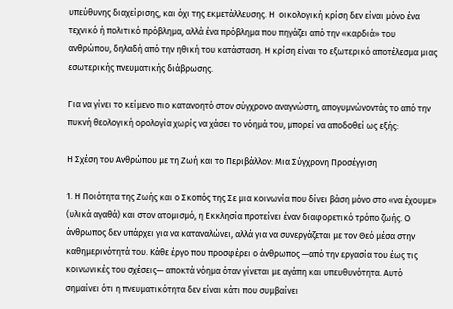υπεύθυνης διαχείρισης, και όχι της εκμετάλλευσης. Η  οικολογική κρίση δεν είναι μόνο ένα τεχνικό ή πολιτικό πρόβλημα, αλλά ένα πρόβλημα που πηγάζει από την «καρδιά» του ανθρώπου, δηλαδή από την ηθική του κατάσταση. Η κρίση είναι το εξωτερικό αποτέλεσμα μιας εσωτερικής πνευματικής διάβρωσης.

Για να γίνει το κείμενο πιο κατανοητό στον σύγχρονο αναγνώστη, απογυμνώνοντάς το από την πυκνή θεολογική ορολογία χωρίς να χάσει το νόημά του, μπορεί να αποδοθεί ως εξής:

Η Σχέση του Ανθρώπου με τη Ζωή και το Περιβάλλον: Μια Σύγχρονη Προσέγγιση

1. Η Ποιότητα της Ζωής και ο Σκοπός της Σε μια κοινωνία που δίνει βάση μόνο στο «να έχουμε» (υλικά αγαθά) και στον ατομισμό, η Εκκλησία προτείνει έναν διαφορετικό τρόπο ζωής. Ο άνθρωπος δεν υπάρχει για να καταναλώνει, αλλά για να συνεργάζεται με τον Θεό μέσα στην καθημερινότητά του. Κάθε έργο που προσφέρει ο άνθρωπος —από την εργασία του έως τις κοινωνικές του σχέσεις— αποκτά νόημα όταν γίνεται με αγάπη και υπευθυνότητα. Αυτό σημαίνει ότι η πνευματικότητα δεν είναι κάτι που συμβαίνει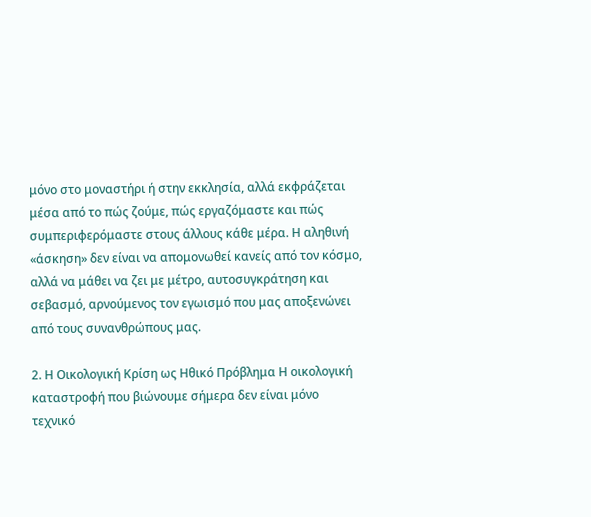μόνο στο μοναστήρι ή στην εκκλησία, αλλά εκφράζεται μέσα από το πώς ζούμε, πώς εργαζόμαστε και πώς συμπεριφερόμαστε στους άλλους κάθε μέρα. Η αληθινή «άσκηση» δεν είναι να απομονωθεί κανείς από τον κόσμο, αλλά να μάθει να ζει με μέτρο, αυτοσυγκράτηση και σεβασμό, αρνούμενος τον εγωισμό που μας αποξενώνει από τους συνανθρώπους μας.

2. Η Οικολογική Κρίση ως Ηθικό Πρόβλημα Η οικολογική καταστροφή που βιώνουμε σήμερα δεν είναι μόνο τεχνικό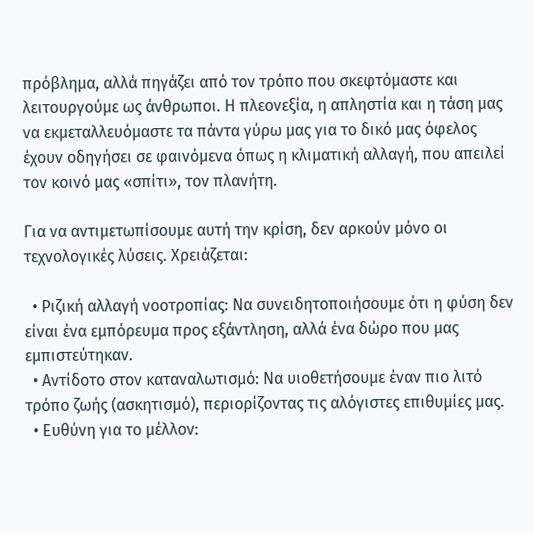πρόβλημα, αλλά πηγάζει από τον τρόπο που σκεφτόμαστε και λειτουργούμε ως άνθρωποι. Η πλεονεξία, η απληστία και η τάση μας να εκμεταλλευόμαστε τα πάντα γύρω μας για το δικό μας όφελος έχουν οδηγήσει σε φαινόμενα όπως η κλιματική αλλαγή, που απειλεί τον κοινό μας «σπίτι», τον πλανήτη.

Για να αντιμετωπίσουμε αυτή την κρίση, δεν αρκούν μόνο οι τεχνολογικές λύσεις. Χρειάζεται:

  • Ριζική αλλαγή νοοτροπίας: Να συνειδητοποιήσουμε ότι η φύση δεν είναι ένα εμπόρευμα προς εξάντληση, αλλά ένα δώρο που μας εμπιστεύτηκαν.
  • Αντίδοτο στον καταναλωτισμό: Να υιοθετήσουμε έναν πιο λιτό τρόπο ζωής (ασκητισμό), περιορίζοντας τις αλόγιστες επιθυμίες μας.
  • Ευθύνη για το μέλλον: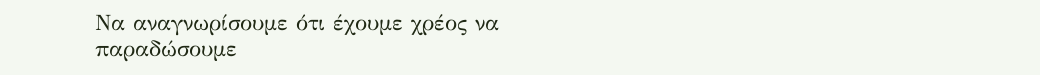Να αναγνωρίσουμε ότι έχουμε χρέος να παραδώσουμε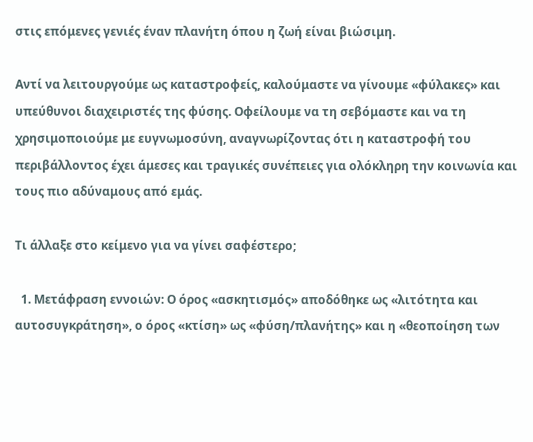στις επόμενες γενιές έναν πλανήτη όπου η ζωή είναι βιώσιμη.

Αντί να λειτουργούμε ως καταστροφείς, καλούμαστε να γίνουμε «φύλακες» και υπεύθυνοι διαχειριστές της φύσης. Οφείλουμε να τη σεβόμαστε και να τη χρησιμοποιούμε με ευγνωμοσύνη, αναγνωρίζοντας ότι η καταστροφή του περιβάλλοντος έχει άμεσες και τραγικές συνέπειες για ολόκληρη την κοινωνία και τους πιο αδύναμους από εμάς.

Τι άλλαξε στο κείμενο για να γίνει σαφέστερο;

  1. Μετάφραση εννοιών: Ο όρος «ασκητισμός» αποδόθηκε ως «λιτότητα και αυτοσυγκράτηση», ο όρος «κτίση» ως «φύση/πλανήτης» και η «θεοποίηση των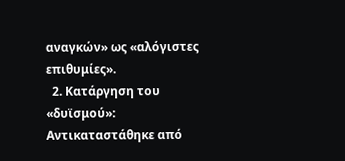αναγκών» ως «αλόγιστες επιθυμίες».
  2. Κατάργηση του «δυϊσμού»: Αντικαταστάθηκε από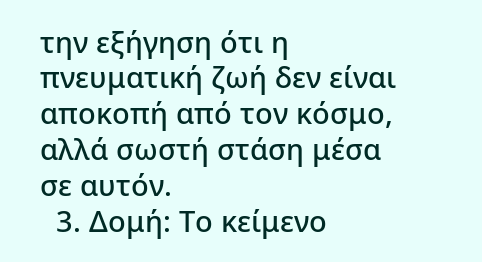την εξήγηση ότι η πνευματική ζωή δεν είναι αποκοπή από τον κόσμο, αλλά σωστή στάση μέσα σε αυτόν.
  3. Δομή: Το κείμενο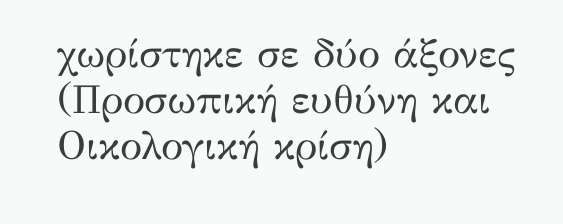χωρίστηκε σε δύο άξονες (Προσωπική ευθύνη και Οικολογική κρίση)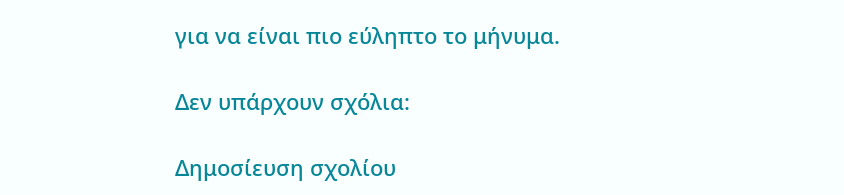για να είναι πιο εύληπτο το μήνυμα.

Δεν υπάρχουν σχόλια:

Δημοσίευση σχολίου